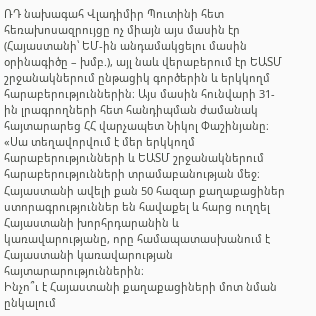ՌԴ նախագահ Վլադիմիր Պուտինի հետ հեռախոսազրույցը ոչ միայն այս մասին էր (Հայաստանի՝ ԵՄ-ին անդամակցելու մասին օրինագիծը – խմբ.), այլ նաև վերաբերում էր ԵԱՏՄ շրջանակներում ընթացիկ գործերին և երկկողմ հարաբերություններին։ Այս մասին հունվարի 31-ին լրագրողների հետ հանդիպման ժամանակ հայտարարեց ՀՀ վարչապետ Նիկոլ Փաշինյանը։
«Սա տեղավորվում է մեր երկկողմ հարաբերությունների և ԵԱՏՄ շրջանակներում հարաբերությունների տրամաբանության մեջ։ Հայաստանի ավելի քան 50 հազար քաղաքացիներ ստորագրություններ են հավաքել և հարց ուղղել Հայաստանի խորհրդարանին և կառավարությանը, որը համապատասխանում է Հայաստանի կառավարության հայտարարություններին։
Ինչո՞ւ է Հայաստանի քաղաքացիների մոտ նման ընկալում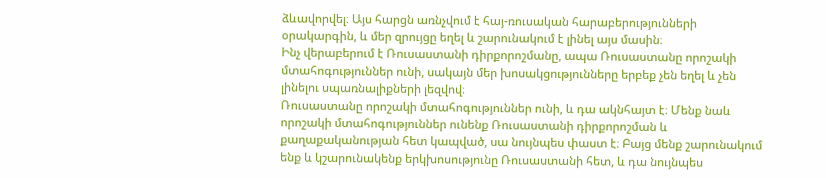ձևավորվել։ Այս հարցն առնչվում է հայ-ռուսական հարաբերությունների օրակարգին, և մեր զրույցը եղել և շարունակում է լինել այս մասին։
Ինչ վերաբերում է Ռուսաստանի դիրքորոշմանը, ապա Ռուսաստանը որոշակի մտահոգություններ ունի, սակայն մեր խոսակցությունները երբեք չեն եղել և չեն լինելու սպառնալիքների լեզվով։
Ռուսաստանը որոշակի մտահոգություններ ունի, և դա ակնհայտ է։ Մենք նաև որոշակի մտահոգություններ ունենք Ռուսաստանի դիրքորոշման և քաղաքականության հետ կապված, սա նույնպես փաստ է։ Բայց մենք շարունակում ենք և կշարունակենք երկխոսությունը Ռուսաստանի հետ, և դա նույնպես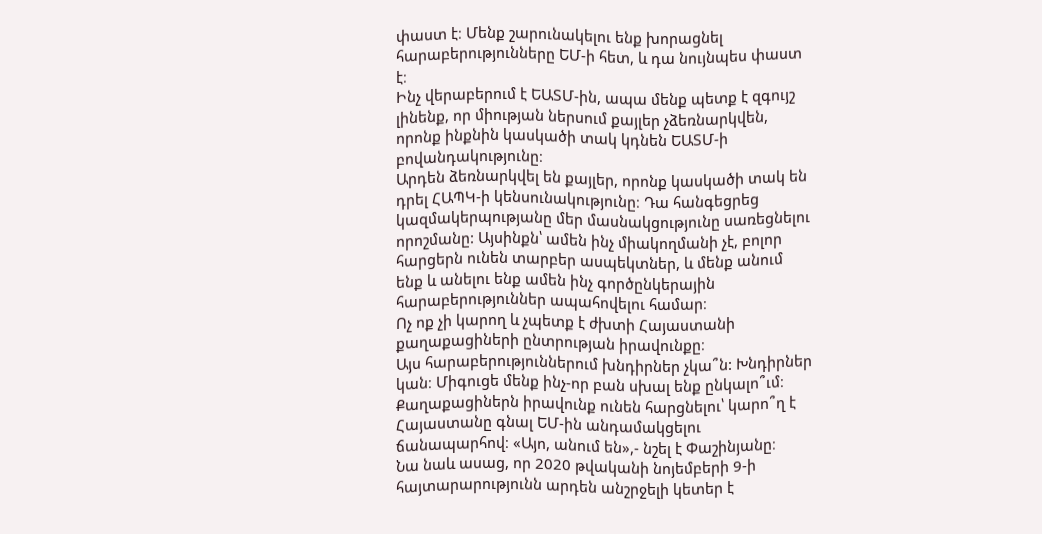փաստ է։ Մենք շարունակելու ենք խորացնել հարաբերությունները ԵՄ-ի հետ, և դա նույնպես փաստ է։
Ինչ վերաբերում է ԵԱՏՄ-ին, ապա մենք պետք է զգույշ լինենք, որ միության ներսում քայլեր չձեռնարկվեն, որոնք ինքնին կասկածի տակ կդնեն ԵԱՏՄ-ի բովանդակությունը։
Արդեն ձեռնարկվել են քայլեր, որոնք կասկածի տակ են դրել ՀԱՊԿ-ի կենսունակությունը։ Դա հանգեցրեց կազմակերպությանը մեր մասնակցությունը սառեցնելու որոշմանը: Այսինքն՝ ամեն ինչ միակողմանի չէ, բոլոր հարցերն ունեն տարբեր ասպեկտներ, և մենք անում ենք և անելու ենք ամեն ինչ գործընկերային հարաբերություններ ապահովելու համար։
Ոչ ոք չի կարող և չպետք է ժխտի Հայաստանի քաղաքացիների ընտրության իրավունքը։
Այս հարաբերություններում խնդիրներ չկա՞ն: Խնդիրներ կան։ Միգուցե մենք ինչ-որ բան սխալ ենք ընկալո՞ւմ։ Քաղաքացիներն իրավունք ունեն հարցնելու՝ կարո՞ղ է Հայաստանը գնալ ԵՄ-ին անդամակցելու ճանապարհով։ «Այո, անում են»,- նշել է Փաշինյանը։
Նա նաև ասաց, որ 2020 թվականի նոյեմբերի 9-ի հայտարարությունն արդեն անշրջելի կետեր է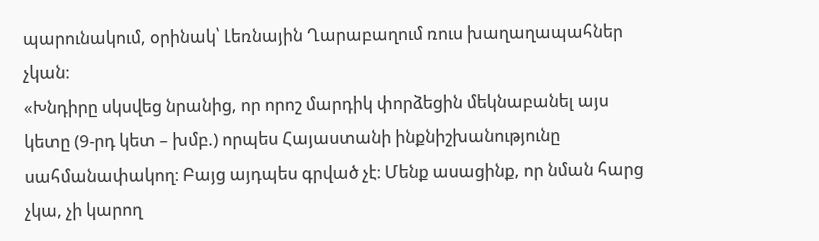պարունակում, օրինակ՝ Լեռնային Ղարաբաղում ռուս խաղաղապահներ չկան։
«Խնդիրը սկսվեց նրանից, որ որոշ մարդիկ փորձեցին մեկնաբանել այս կետը (9-րդ կետ – խմբ.) որպես Հայաստանի ինքնիշխանությունը սահմանափակող։ Բայց այդպես գրված չէ։ Մենք ասացինք, որ նման հարց չկա, չի կարող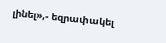լինել»,- եզրափակել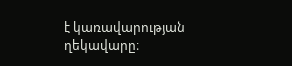է կառավարության ղեկավարը։